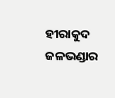ହୀରାକୁଦ ଜଳଭଣ୍ଡାର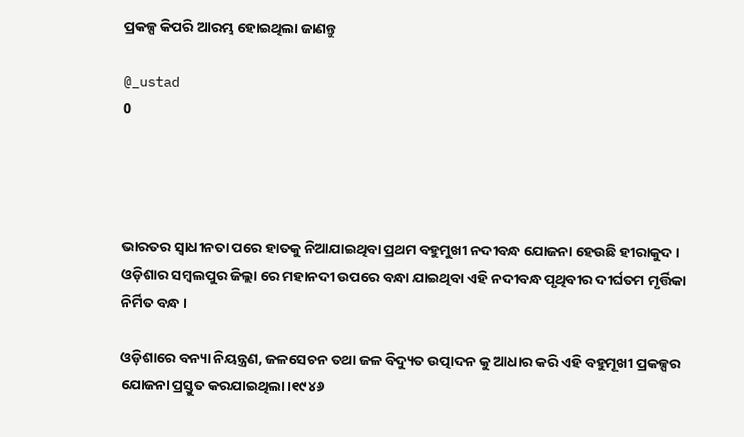ପ୍ରକଳ୍ପ କିପରି ଆରମ୍ଭ ହୋଇଥିଲା ଜାଣନ୍ତୁ

@_ustad
0




ଭାରତର ସ୍ବାଧୀନତା ପରେ ହାତକୁ ନିଆଯାଇଥିବା ପ୍ରଥମ ବହୁମୁଖୀ ନଦୀବନ୍ଧ ଯୋଜନା ହେଉଛି ହୀରାକୁଦ । ଓଡ଼ିଶାର ସମ୍ବଲପୁର ଜିଲ୍ଲା ରେ ମହାନଦୀ ଉପରେ ବନ୍ଧା ଯାଇଥିବା ଏହି ନଦୀବନ୍ଧ ପୃଥିବୀର ଦୀର୍ଘତମ ମୃର୍ତ୍ତିକା ନିର୍ମିତ ବନ୍ଧ ।

ଓଡ଼ିଶାରେ ବନ୍ୟା ନିୟନ୍ତ୍ରଣ, ଜଳସେଚନ ତଥା ଜଳ ବିଦ୍ୟୁତ ଉତ୍ପାଦନ କୁ ଆଧାର କରି ଏହି ବହୁମୂଖୀ ପ୍ରକଳ୍ପର ଯୋଜନା ପ୍ରସ୍ତୁତ କରଯାଇଥିଲା।୧୯୪୬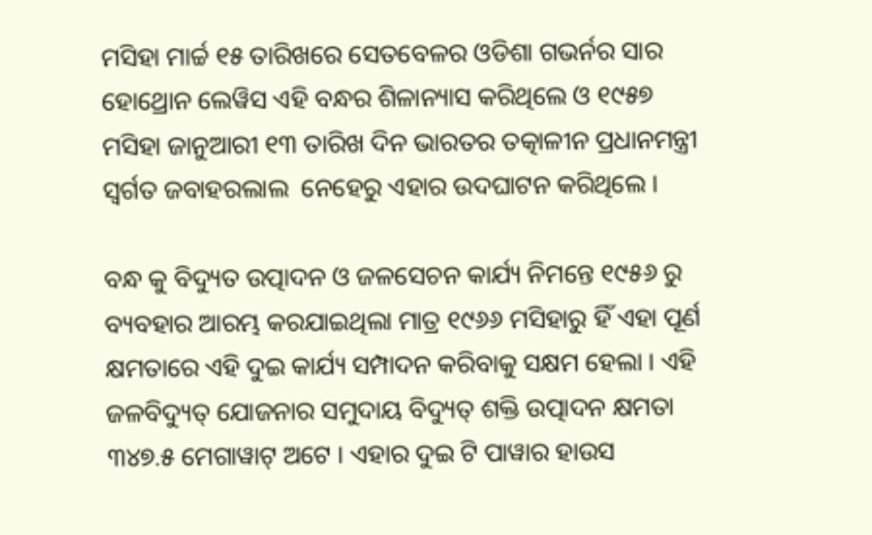ମସିହା ମାର୍ଚ୍ଚ ୧୫ ତାରିଖରେ ସେତବେଳର ଓଡିଶା ଗଭର୍ନର ସାର ହୋଥ୍ରୋନ ଲେୱିସ ଏହି ବନ୍ଧର ଶିଳାନ୍ୟାସ କରିଥିଲେ ଓ ୧୯୫୭ ମସିହା ଜାନୁଆରୀ ୧୩ ତାରିଖ ଦିନ ଭାରତର ତତ୍କାଳୀନ ପ୍ରଧାନମନ୍ତ୍ରୀ ସ୍ଵର୍ଗତ ଜବାହରଲାଲ  ନେହେରୁ ଏହାର ଉଦଘାଟନ କରିଥିଲେ ।

ବନ୍ଧ କୁ ବିଦ୍ୟୁତ ଉତ୍ପାଦନ ଓ ଜଳସେଚନ କାର୍ଯ୍ୟ ନିମନ୍ତେ ୧୯୫୬ ରୁ ବ୍ୟବହାର ଆରମ୍ଭ କରଯାଇଥିଲା ମାତ୍ର ୧୯୬୬ ମସିହାରୁ ହିଁ ଏହା ପୂର୍ଣ କ୍ଷମତାରେ ଏହି ଦୁଇ କାର୍ଯ୍ୟ ସମ୍ପାଦନ କରିବାକୁ ସକ୍ଷମ ହେଲା । ଏହି ଜଳବିଦ୍ୟୁତ୍ ଯୋଜନାର ସମୁଦାୟ ବିଦ୍ୟୁତ୍ ଶକ୍ତି ଉତ୍ପାଦନ କ୍ଷମତା ୩୪୭.୫ ମେଗାୱାଟ୍ ଅଟେ । ଏହାର ଦୁଇ ଟି ପାୱାର ହାଉସ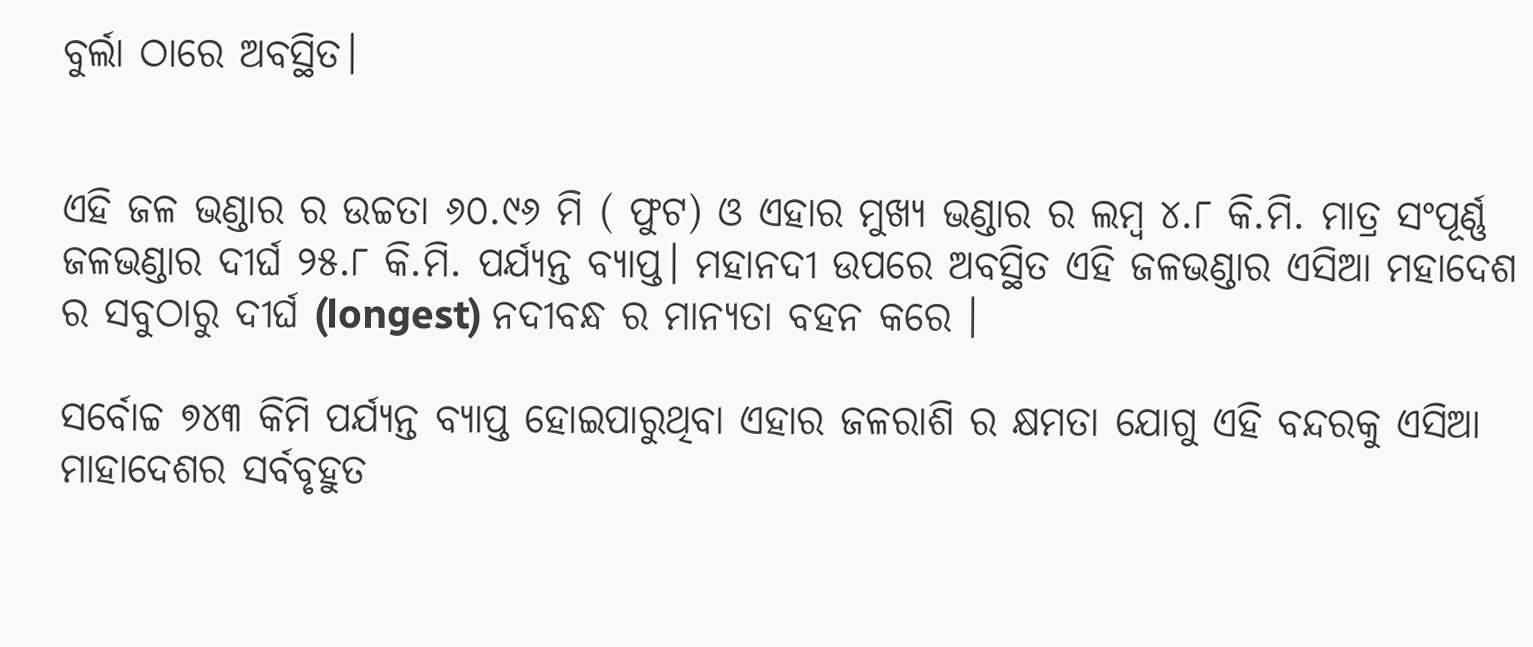ବୁର୍ଲା ଠାରେ ଅବସ୍ଥିତ।


ଏହି ଜଳ ଭଣ୍ଡାର ର ଉଚ୍ଚତା ୬୦.୯୬ ମି ( ଫୁଟ) ଓ ଏହାର ମୁଖ୍ୟ ଭଣ୍ଡାର ର ଲମ୍ବ ୪.୮ କି.ମି. ମାତ୍ର ସଂପୂର୍ଣ୍ଣ ଜଳଭଣ୍ଡାର ଦୀର୍ଘ ୨୫.୮ କି.ମି. ପର୍ଯ୍ୟନ୍ତ ବ୍ୟାପ୍ତ। ମହାନଦୀ ଉପରେ ଅବସ୍ଥିତ ଏହି ଜଳଭଣ୍ଡାର ଏସିଆ ମହାଦେଶ ର ସବୁଠାରୁ ଦୀର୍ଘ (longest) ନଦୀବନ୍ଧ ର ମାନ୍ୟତା ବହନ କରେ ।

ସର୍ବୋଚ୍ଚ ୭୪୩ କିମି ପର୍ଯ୍ୟନ୍ତ ବ୍ୟାପ୍ତ ହୋଇପାରୁଥିବା ଏହାର ଜଳରାଶି ର କ୍ଷମତା ଯୋଗୁ ଏହି ବନ୍ଦରକୁ ଏସିଆ ମାହାଦେଶର ସର୍ବବୃହୁତ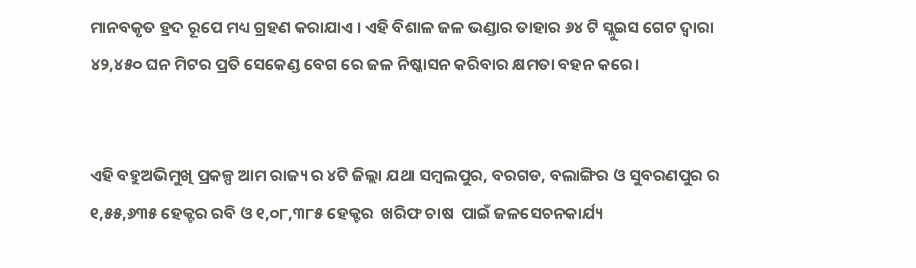ମାନବକୃତ ହ୍ରଦ ରୂପେ ମଧ୍ୟ ଗ୍ରହଣ କରାଯାଏ । ଏହି ବିଶାଳ ଜଳ ଭଣ୍ଡାର ତାହାର ୬୪ ଟି ସ୍ଲୁଇସ ଗେଟ ଦ୍ଵାରା ୪୨,୪୫୦ ଘନ ମିଟର ପ୍ରତି ସେକେଣ୍ଡ ବେଗ ରେ ଜଳ ନିଷ୍କାସନ କରିବାର କ୍ଷମତା ବହନ କରେ।


ଏହି ବହୁଅଭିମୁଖି ପ୍ରକଳ୍ପ ଆମ ରାଜ୍ୟ ର ୪ଟି ଜିଲ୍ଲା ଯଥା ସମ୍ବଲପୁର, ବରଗଡ, ବଲାଙ୍ଗିର ଓ ସୁବରଣପୁର ର ୧,୫୫,୬୩୫ ହେକ୍ଟର ରବି ଓ ୧,୦୮,୩୮୫ ହେକ୍ଟର  ଖରିଫ ଚାଷ  ପାଇଁ ଜଳସେଚନକାର୍ଯ୍ୟ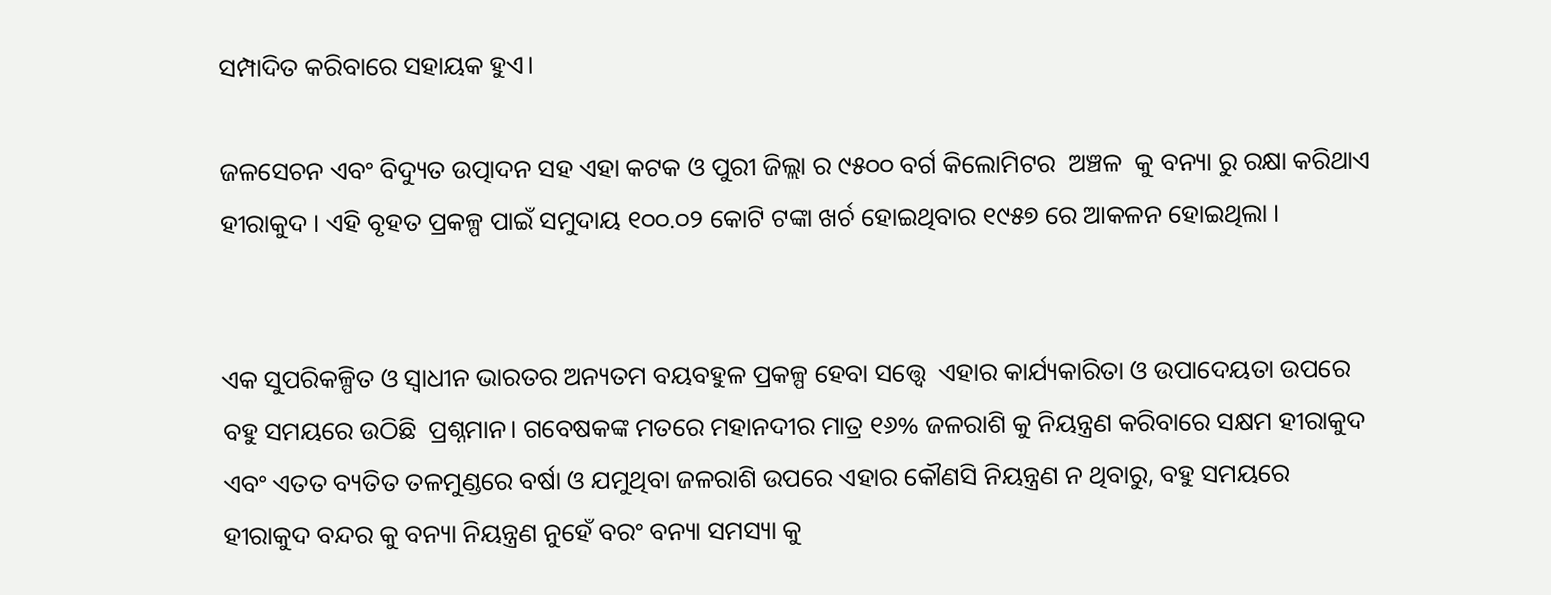ସମ୍ପାଦିତ କରିବାରେ ସହାୟକ ହୁଏ।

ଜଳସେଚନ ଏବଂ ବିଦ୍ୟୁତ ଉତ୍ପାଦନ ସହ ଏହା କଟକ ଓ ପୁରୀ ଜିଲ୍ଲା ର ୯୫୦୦ ବର୍ଗ କିଲୋମିଟର  ଅଞ୍ଚଳ  କୁ ବନ୍ୟା ରୁ ରକ୍ଷା କରିଥାଏ ହୀରାକୁଦ । ଏହି ବୃହତ ପ୍ରକଳ୍ପ ପାଇଁ ସମୁଦାୟ ୧୦୦.୦୨ କୋଟି ଟଙ୍କା ଖର୍ଚ ହୋଇଥିବାର ୧୯୫୭ ରେ ଆକଳନ ହୋଇଥିଲା ।


ଏକ ସୁପରିକଳ୍ପିତ ଓ ସ୍ଵାଧୀନ ଭାରତର ଅନ୍ୟତମ ବୟବହୁଳ ପ୍ରକଳ୍ପ ହେବା ସତ୍ତ୍ୱେ  ଏହାର କାର୍ଯ୍ୟକାରିତା ଓ ଉପାଦେୟତା ଉପରେ ବହୁ ସମୟରେ ଉଠିଛି  ପ୍ରଶ୍ନମାନ। ଗବେଷକଙ୍କ ମତରେ ମହାନଦୀର ମାତ୍ର ୧୬% ଜଳରାଶି କୁ ନିୟନ୍ତ୍ରଣ କରିବାରେ ସକ୍ଷମ ହୀରାକୁଦ ଏବଂ ଏତତ ବ୍ୟତିତ ତଳମୁଣ୍ଡରେ ବର୍ଷା ଓ ଯମୁଥିବା ଜଳରାଶି ଉପରେ ଏହାର କୌଣସି ନିୟନ୍ତ୍ରଣ ନ ଥିବାରୁ, ବହୁ ସମୟରେ ହୀରାକୁଦ ବନ୍ଦର କୁ ବନ୍ୟା ନିୟନ୍ତ୍ରଣ ନୁହେଁ ବରଂ ବନ୍ୟା ସମସ୍ୟା କୁ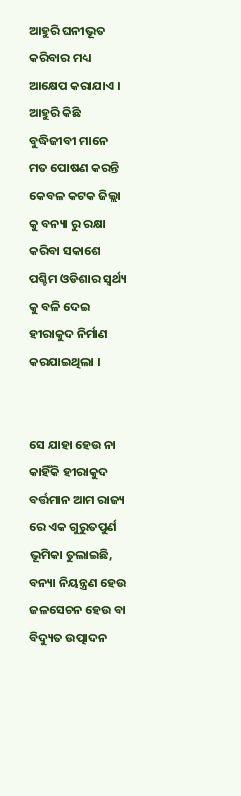ଆହୁରି ଘନୀଭୂତ କରିବାର ମଧ୍ୟ ଆକ୍ଷେପ କରାଯାଏ । ଆହୁରି କିଛି ବୁଦ୍ଧିଜୀବୀ ମାନେ ମତ ପୋଷଣ କରନ୍ତି କେବଳ କଟକ ଜିଲ୍ଲା କୁ ବନ୍ୟା ରୁ ରକ୍ଷା କରିବା ସକାଶେ ପଶ୍ଚିମ ଓଡିଶାର ସ୍ଵର୍ଥ୍ୟ କୁ ବଳି ଦେଇ ହୀରାକୁଦ ନିର୍ମାଣ କରଯାଇଥିଲା ।


ସେ ଯାହା ହେଉ ନା କାହିଁକି ହୀରାକୁଦ ବର୍ତ୍ତମାନ ଆମ ରାଜ୍ୟ ରେ ଏକ ଗୁରୁତପୁର୍ଣ ଭୂମିକା ତୁଲାଇଛି, ବନ୍ୟା ନିୟନ୍ତ୍ରଣ ହେଉ ଜଳସେଚନ ହେଉ ବା ବିଦ୍ୟୁତ ଉତ୍ପାଦନ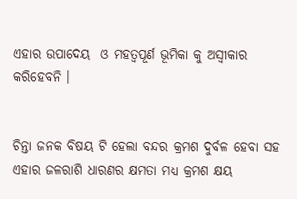ଏହାର ଉପାଦେୟ  ଓ ମହତ୍ଵପୂର୍ଣ ଭୂମିକା କୁ ଅସ୍ଵୀକାର କରିହେବନି ।


ଚିନ୍ତା ଜନକ ବିଷୟ ଟି ହେଲା ବନ୍ଦର କ୍ରମଶ ଦୁର୍ବଳ ହେବା ସହ ଏହାର ଜଳରାଶି ଧାରଣର କ୍ଷମତା ମଧ୍ୟ କ୍ରମଶ କ୍ଷୟ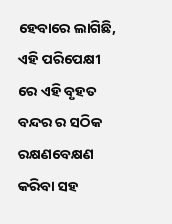ହେବାରେ ଲାଗିଛି, ଏହି ପରିପେକ୍ଷୀ ରେ ଏହି ବୃହତ ବନ୍ଦର ର ସଠିକ ରକ୍ଷଣବେକ୍ଷଣ କରିବା ସହ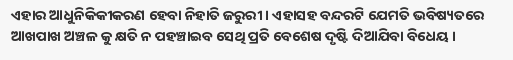ଏହାର ଆଧୁନିକିକୀକରଣ ହେବା ନିହାତି ଜରୁରୀ । ଏହାସହ ବନ୍ଦରଟି ଯେମତି ଭବିଷ୍ୟତରେ ଆଖପାଖ ଅଞ୍ଚଳ କୁ କ୍ଷତି ନ ପହଞ୍ଚାଇବ ସେଥି ପ୍ରତି ବେଶେଷ ଦୃଷ୍ଟି ଦିଆଯିବା ବିଧେୟ ।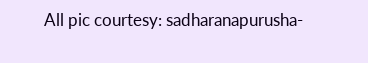All pic courtesy: sadharanapurusha-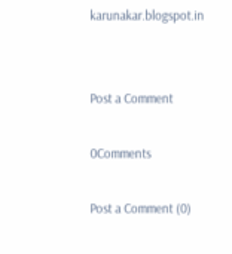karunakar.blogspot.in


Post a Comment

0Comments

Post a Comment (0)